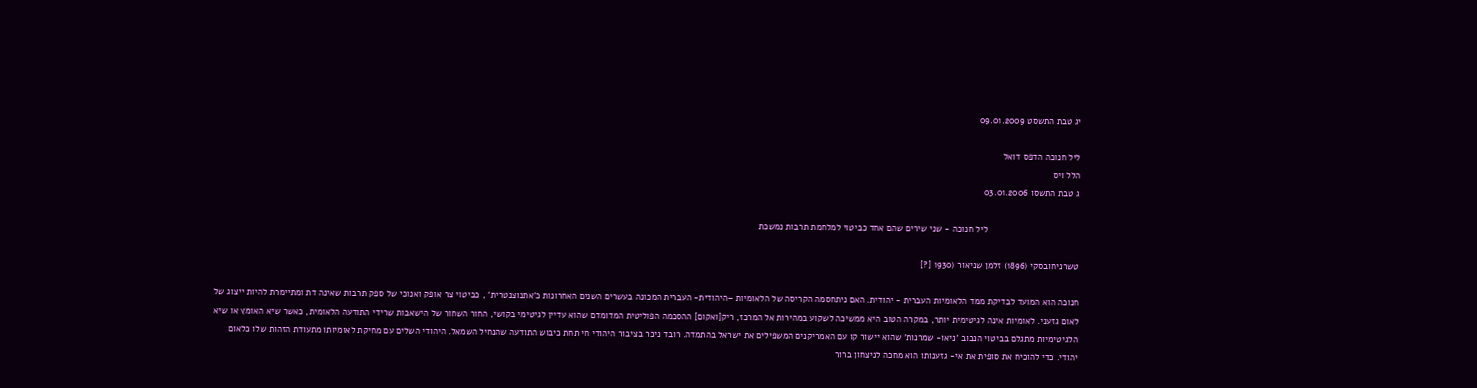יג טבת התשסט 09.01.2009

ליל חנוכה הדפס דואל
הלל ויס
ג טבת התשסו 03.01.2006

                                    ליל חנוכה - שני שירים שהם אחד כביטוי למלחמת תרבות נמשכת

טשרניחובסקי (1896) זלמן שניאור (1930 [?]

חנוכה הוא המועד לבדיקת ממד הלאומיות העברית - יהודית. האם ניתחסמה הקריסה של הלאומיות –היהודית- העברית המכונה בעשרים השנים האחרונות כ'אתנוצנטרית' , כביטוי צר אופק ואנוכי של ספק תרבות שאינה דת ומתיימרת להיות ייצוג של לאום גזעני. לאומיות אינה לגיטימית יותר, במקרה הטוב היא ממשיכה לשקוע במהירות אל המרכז, ריק[ואקום] ההסכמה הפוליטית המדומדם שהוא עדיין לגיטימי בקושי, החור השחור של הישאבות שרידי התודעה הלאומית, כאשר שיא האומץ או שיא הלגיטימיות מתגלם בביטוי הנבוב 'ניאו- שמרנות' שהוא יישור קו עם האמריקנים המשפילים את ישראל בהתמדה. רובד ניכר בציבור היהודי חי תחת כיבוש התודעה שהנחיל השמאל. היהודי השלים עם מחיקת לאומיותו מתעודת הזהות שלו כלאום יהודי. כדי להוכיח את סופית את אי- גזענותו הוא מחכה לניצחון ברור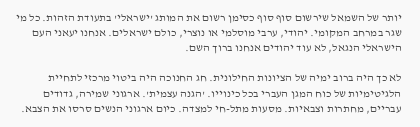יותר של השמאל שירשום סוף סוף כסימן רשום את המותג 'ישראלי' בתעודת הזהות. כל מי שגר במרחב המקומי. יהודי, ערבי מוסלמי או נוצרי, כולם ישראלים. אנחנו יעאני העם הישראלי הנגאל, לא עוד יהודים אנחנו ברוך השם.

לא כך היה ברוב ימיה של הציונות החילונית. חג החנוכה היה ביטוי מרכזי לתחיית הלגיטימיות של כוח המגן העברי בכל כינוייו. 'הגנה עצמית'. ארגוני שמירה, גדודים עבריים, מחתרות וצבאיות. מסעות מתל-חי למצדה. כיום ארגוני הנשים סרסו את הצבא.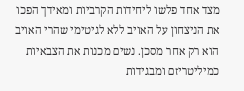מצד אחד פלשו ליחידות הקרביות ומאידך הפכו את הניצחון על האויב ללא לגיטימי שהרי האויב הוא רק אחר מסכן. נשים מכנות את הצבאיות כמיליטריזם ומבגידות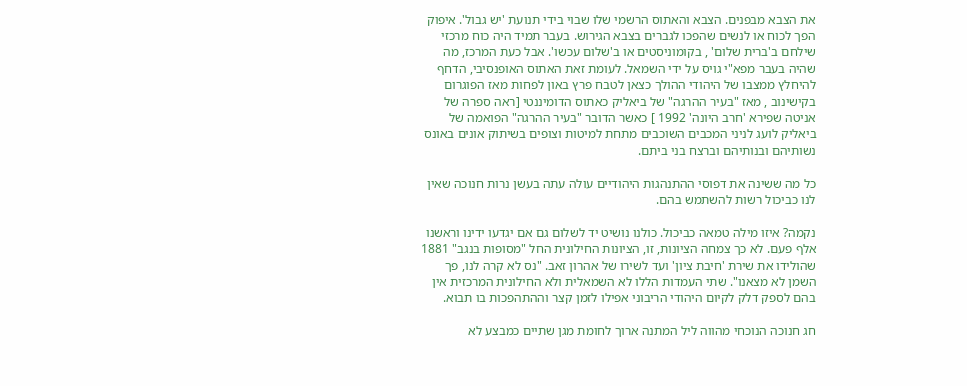את הצבא מבפנים. הצבא והאתוס הרשמי שלו שבוי בידי תנועת 'יש גבול'. איפוק הפך לכוח או לנשים שהפכו לגברים בצבא הגירוש. בעבר תמיד היה כוח מרכזי שילחם ב'ברית שלום' , בקומוניסטים או ב'שלום עכשו'. אבל כעת המרכז, מה שהיה בעבר מפא"י גויס על ידי השמאל. לעומת זאת האתוס האופנסיבי, הדחף להיחלץ ממצבו של היהודי ההולך כצאן לטבח פרץ באון לפחות מאז הפוגרום בקישינוב , מאז "בעיר ההרגה" של ביאליק כאתוס הדומיננטי [ראה ספרה של אניטה שפירא 'חרב היונה' 1992 ] כאשר הדובר "בעיר ההרגה" הפואמה של ביאליק לועג לניני המכבים השוכבים מתחת למיטות וצופים בשיתוק אונים באונס נשותיהם ובנותיהם וברצח בני ביתם.

כל מה ששינה את דפוסי ההתנהגות היהודיים עולה עתה בעשן נרות חנוכה שאין לנו כביכול רשות להשתמש בהם.

נקמה? איזו מילה טמאה כביכול. כולנו נושיט יד לשלום גם אם יגדעו ידינו וראשנו אלף פעם. לא כך צמחה הציונות, זו, הציונות החילונית החל "מסופות בנגב" 1881 שהולידו את שירת 'חיבת ציון' ועד לשירו של אהרון זאב. "נס לא קרה לנו, פך השמן לא מצאנו". שתי העמדות הללו לא השמאלית ולא החילונית המרכזית אין בהם לספק דלק לקיום היהודי הריבוני אפילו לזמן קצר וההתהפכות בו תבוא.

חג חנוכה הנוכחי מהווה ליל המתנה ארוך לחומת מגן שתיים כמבצע לא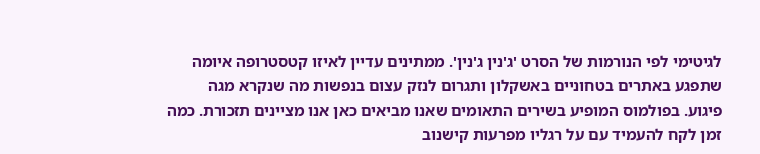לגיטימי לפי הנורמות של הסרט 'ג'נין ג'נין'. ממתינים עדיין לאיזו קטסטרופה איומה שתפגע באתרים בטחוניים באשקלון ותגרום לנזק עצום בנפשות מה שנקרא מגה פיגוע. בפולמוס המופיע בשירים התאומים שאנו מביאים כאן אנו מציינים תזכורת. כמה זמן לקח להעמיד עם על רגליו מפרעות קישנוב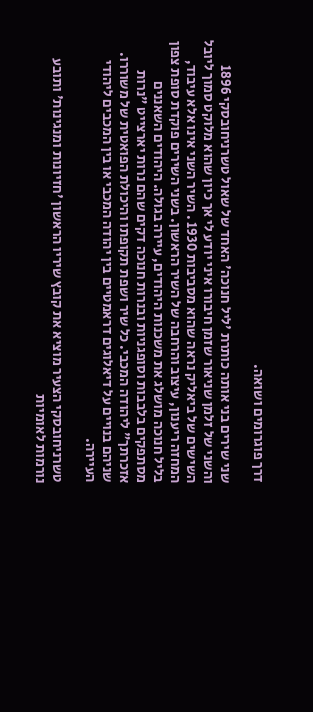דרך פוגרומים ושואה.

שני שירים בני אותה כותרת 'ליל חנוכה' האחד של שאול טשרניחובסקי 1896 והשני של זלמן שניאור שזמן חיבורו איני יודע לי אך כיון שהוא מלוקט סמוך ליובל השישים של ביאליק נראה שהוא מסביבות 1930 . השיר השני אינו אלא עיבוד, המחזה ריענון, עיצוב והרחבה של השיר הראשון. בשני השירים פוקדת סופת צפון בליל חנוכה מושלג את משכנות היהודים, עיירה בגולה. היהודים השאננים מסתפקים בלבבות וסופגניות ובנרות חנוכה דקים שהם נרות יארצייט "נרות אזכרתך" ליהודה המכבי. כל שיר ושפת תקופתו והיכולת הפואטית של משוררו. שניהם בנויים על דיאלוגים דראמטיים בין יהודה המכבי או בין המכבים ליהודי העיירה.

טשרניחובסקי הצעיר מוציא את קובץ שיריו הראשון 'חזיונות ומנגינות' ותובע נורמות לאומיות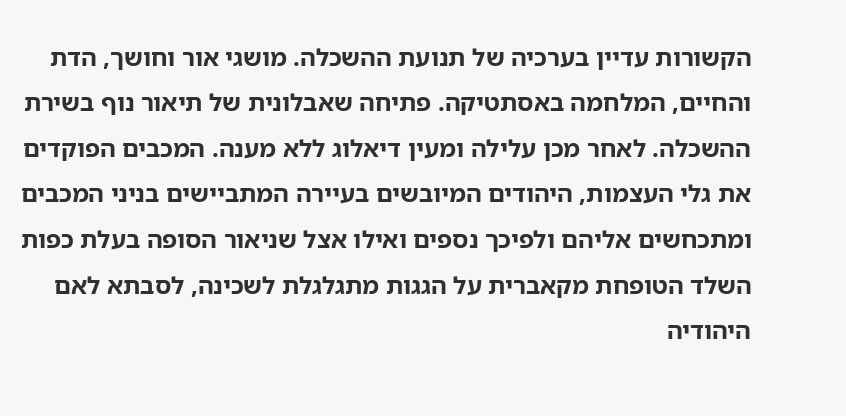הקשורות עדיין בערכיה של תנועת ההשכלה. מושגי אור וחושך, הדת והחיים, המלחמה באסתטיקה. פתיחה שאבלונית של תיאור נוף בשירת ההשכלה. לאחר מכן עלילה ומעין דיאלוג ללא מענה. המכבים הפוקדים את גלי העצמות, היהודים המיובשים בעיירה המתביישים בניני המכבים ומתכחשים אליהם ולפיכך נספים ואילו אצל שניאור הסופה בעלת כפות השלד הטופחת מקאברית על הגגות מתגלגלת לשכינה, לסבתא לאם היהודיה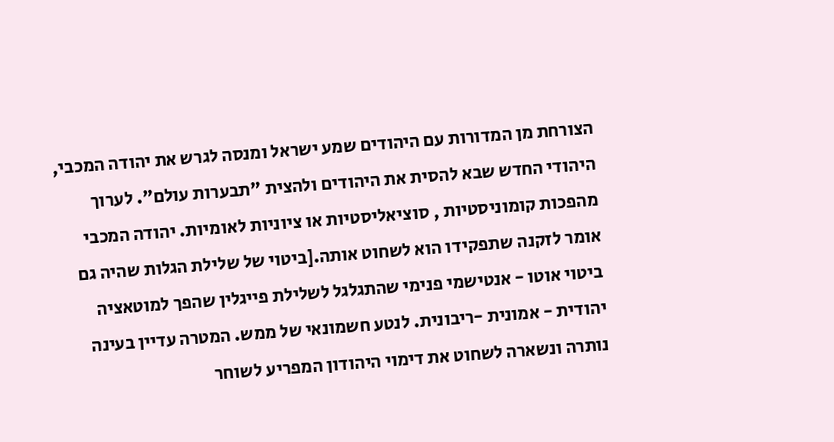הצורחת מן המדורות עם היהודים שמע ישראל ומנסה לגרש את יהודה המכבי, היהודי החדש שבא להסית את היהודים ולהצית "תבערות עולם". לערוך מהפכות קומוניסטיות , סוציאליסטיות או ציוניות לאומיות. יהודה המכבי אומר לזקנה שתפקידו הוא לשחוט אותה.[ביטוי של שלילת הגלות שהיה גם ביטוי אוטו - אנטישמי פנימי שהתגלגל לשלילת פייגלין שהפך למוטאציה יהודית - אמונית -ריבונית. לנטע חשמונאי של ממש. המטרה עדיין בעינה נותרה ונשארה לשחוט את דימוי היהודון המפריע לשוחר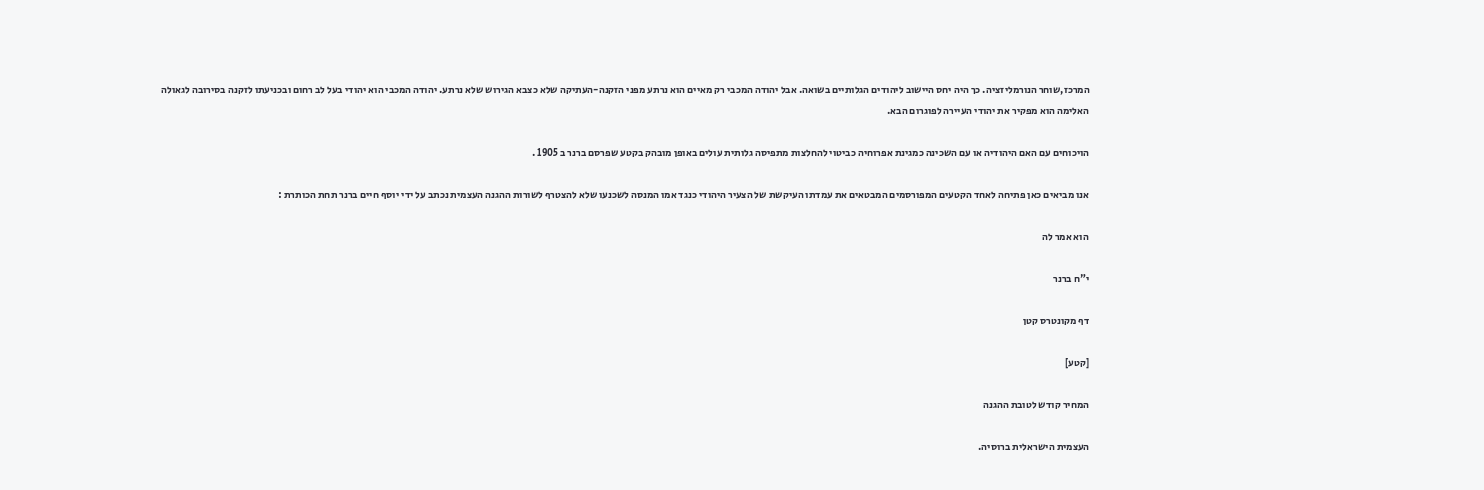המרכז,שוחר הנורמליזציה. כך היה יחס היישוב ליהודים הגלותיים בשואה. אבל יהודה המכבי רק מאיים הוא נרתע מפני הזקנה-העתיקה שלא כצבא הגירוש שלא נרתע. יהודה המכבי הוא יהודי בעל לב רחום ובכניעתו לזקנה בסירובה לגאולה האלימה הוא מפקיר את יהודי העיירה לפוגרום הבא.

הויכוחים עם האם היהודיה או עם השכינה כמגינת אפרוחיה כביטוי להחלצות מתפיסה גלותית עולים באופן מובהק בקטע שפרסם ברנר ב 1905 .

אנו מביאים כאן פתיחה לאחד הקטעים המפורסמים המבטאים את עמדתו העיקשת של הצעיר היהודי כנגד אמו המנסה לשכנעו שלא להצטרף לשורות ההגנה העצמית נכתב על ידי יוסף חיים ברנר תחת הכותרת :

הוא אמר לה

י"ח ברנר

דף מקונטרס קטן

[קטע]

המחיר קודש לטובת ההגנה

העצמית הישראלית ברוסיה.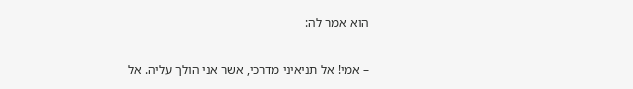הוא אמר לה:

– אמי! אל תניאיני מדרכי, אשר אני הולך עליה. אל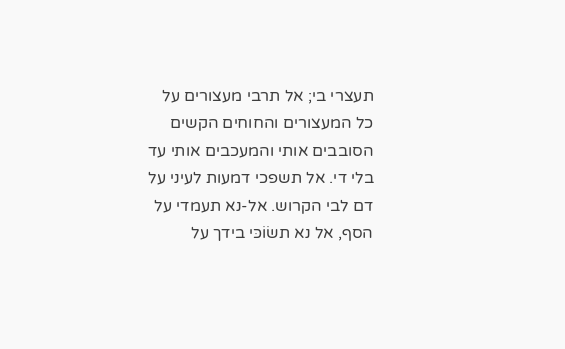תעצרי בי; אל תרבי מעצורים על כל המעצורים והחוחים הקשים הסובבים אותי והמעכבים אותי עד בלי די. אל תשפכי דמעות לעיני על דם לבי הקרוש. אל-נא תעמדי על הסף, אל נא תשׂוֹכּי בידך על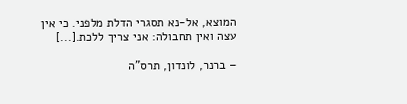המוצא, אל-נא תסגרי הדלת מלפני. כי אין עצה ואין תחבולה: אני צריך ללכת.[...]

– ברנר, לונדון, תרס"ה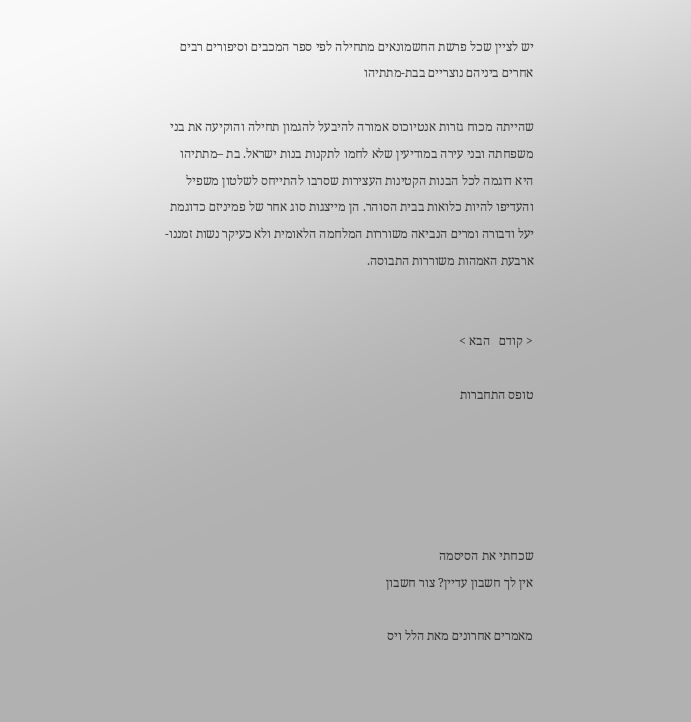יש לציין שכל פרשת החשמונאים מתחילה לפי ספר המכבים וסיפורים רבים אחרים ביניהם נוצריים בבת-מתתיהו

שהייתה מכוח גזרות אנטיוכוס אמורה להיבעל להגמון תחילה והוקיעה את בני משפחתה ובני עירה במודיעין שלא לחמו לתקנות בנות ישראל. בת –מתתיהו היא דוגמה לכל הבנות הקטינות העצירות שסרבו להתייחס לשלטון משפיל והעדיפו להיות כלואות בבית הסוהר. הן מייצגות סוג אחר של פמיניזם כדוגמת יעל ודבורה ומרים הנביאה משוררות המלחמה הלאומית ולא כעיקר נשות זמננו-ארבעת האמהות משוררות התבוסה.


< קודם   הבא >

טופס התחברות





שכחתי את הסיסמה
אין לך חשבון עדיין? צור חשבון

מאמרים אחרונים מאת הלל ויס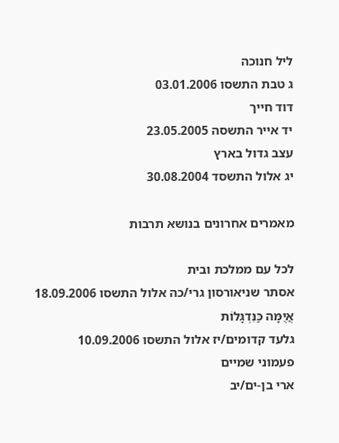ליל חנוכה
ג טבת התשסו 03.01.2006
דוד חייך
יד אייר התשסה 23.05.2005
עצב גדול בארץ
יג אלול התשסד 30.08.2004

מאמרים אחרונים בנושא תרבות

לכל עם ממלכת ובית
אסתר שניאורסון גרי/כה אלול התשסו 18.09.2006
אֲיֻמָּה כַּנִּדְגָּלוֹת
גלעד קדומים/יז אלול התשסו 10.09.2006
פעמוני שמיים
ארי בן-ים/יב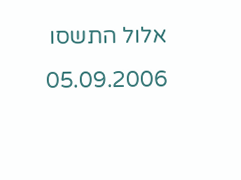אלול התשסו 05.09.2006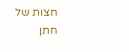חצות של חתן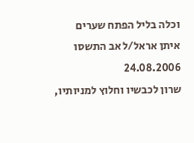וכלה בליל הפתח שערים
איתן אראל/ל אב התשסו 24.08.2006
שרון לכבשיו וחלוץ למניותיו,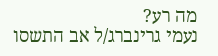מה רע?
נעמי גרינברג/ל אב התשסו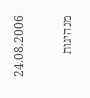24.08.2006

מנהיגות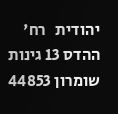יהודית   רח' ההדס 13 גינות שומרון 44853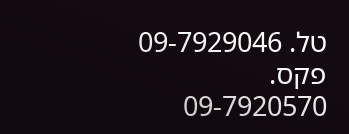טל. 09-7929046   פקס. 09-7920570